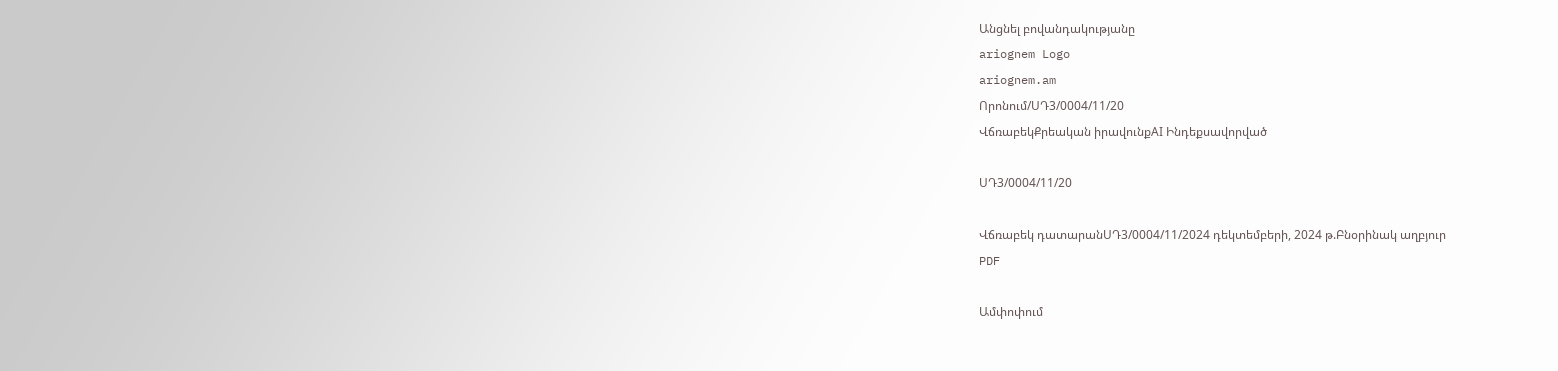Անցնել բովանդակությանը
ariognem Logo
ariognem.am
Որոնում/ՍԴ3/0004/11/20
ՎճռաբեկՔրեական իրավունքAI Ինդեքսավորված

ՍԴ3/0004/11/20

Վճռաբեկ դատարանՍԴ3/0004/11/2024 դեկտեմբերի, 2024 թ.Բնօրինակ աղբյուր
PDF

Ամփոփում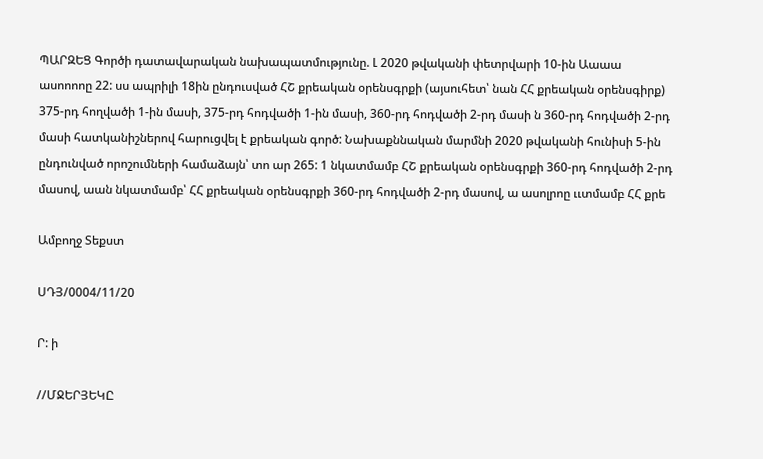ՊԱՐԶԵՑ Գործի դատավարական նախապատմությունը. Լ 2020 թվականի փետրվարի 10-ին Աաաա ասոոոոը 22: սս ապրիլի 18ին ընդուսված ՀՇ քրեական օրենսգրքի (այսուհետ՝ նան ՀՀ քրեական օրենսգիրք) 375-րդ հողվածի 1-ին մասի, 375-րդ հոդվածի 1-ին մասի, 360-րդ հոդվածի 2-րդ մասի ն 360-րդ հոդվածի 2-րդ մասի հատկանիշներով հարուցվել է քրեական գործ: Նախաքննական մարմնի 2020 թվականի հունիսի 5-ին ընդունված որոշումների համաձայն՝ տո ար 265: 1 նկատմամբ ՀՇ քրեական օրենսգրքի 360-րդ հոդվածի 2-րդ մասով, աան նկատմամբ՝ ՀՀ քրեական օրենսգրքի 360-րդ հոդվածի 2-րդ մասով, ա ասոլրոը ււտմամբ ՀՀ քրե

Ամբողջ Տեքստ

ՍԴՅ/0004/11/20

Ր: ի

//ՄՋԵՐՅԵԿԸ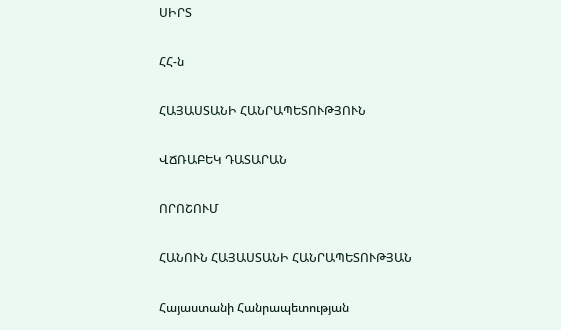ՍԻՐՏ

ՀՀ-ն

ՀԱՅԱՍՏԱՆԻ ՀԱՆՐԱՊԵՏՈՒԹՅՈՒՆ

ՎՃՌԱԲԵԿ ԴԱՏԱՐԱՆ

ՈՐՈՇՈՒՄ

ՀԱՆՈՒՆ ՀԱՅԱՍՏԱՆԻ ՀԱՆՐԱՊԵՏՈՒԹՅԱՆ

Հայաստանի Հանրապետության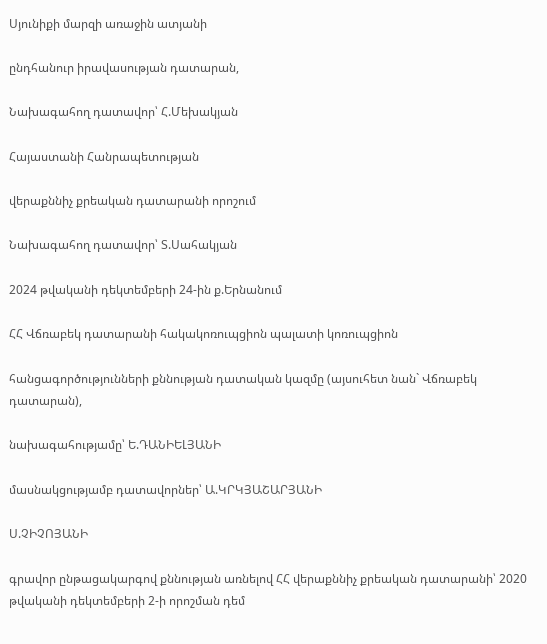Սյունիքի մարզի առաջին ատյանի

ընդհանուր իրավասության դատարան,

Նախագահող դատավոր՝ Հ.Մեխակյան

Հայաստանի Հանրապետության

վերաքննիչ քրեական դատարանի որոշում

Նախագահող դատավոր՝ Տ.Սահակյան

2024 թվականի դեկտեմբերի 24-ին ք.Երնանում

ՀՀ Վճռաբեկ դատարանի հակակոռուպցիոն պալատի կոռուպցիոն

հանցագործությունների քննության դատական կազմը (այսուհետ նան` Վճռաբեկ դատարան),

նախագահությամը՝ Ե.ԴԱՆԻԵԼՅԱՆԻ

մասնակցությամբ դատավորներ՝ Ա.ԿՐԿՅԱՇԱՐՅԱՆԻ

Ս.ՉԻՉՈՅԱՆԻ

գրավոր ընթացակարգով քննության առնելով ՀՀ վերաքննիչ քրեական դատարանի՝ 2020 թվականի դեկտեմբերի 2-ի որոշման դեմ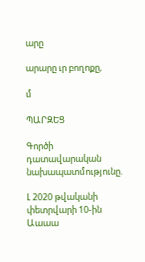արը

արարը ւր բողոքը,

մ

ՊԱՐԶԵՑ

Գործի դատավարական նախապատմությունը.

Լ 2020 թվականի փետրվարի 10-ին Աաաա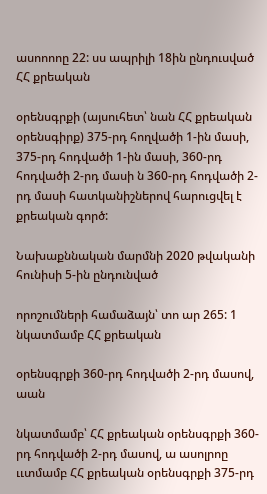ասոոոոը 22: սս ապրիլի 18ին ընդուսված ՀՀ քրեական

օրենսգրքի (այսուհետ՝ նան ՀՀ քրեական օրենսգիրք) 375-րդ հողվածի 1-ին մասի, 375-րդ հոդվածի 1-ին մասի, 360-րդ հոդվածի 2-րդ մասի ն 360-րդ հոդվածի 2-րդ մասի հատկանիշներով հարուցվել է քրեական գործ:

Նախաքննական մարմնի 2020 թվականի հունիսի 5-ին ընդունված

որոշումների համաձայն՝ տո ար 265: 1 նկատմամբ ՀՀ քրեական

օրենսգրքի 360-րդ հոդվածի 2-րդ մասով, աան

նկատմամբ՝ ՀՀ քրեական օրենսգրքի 360-րդ հոդվածի 2-րդ մասով, ա ասոլրոը ււտմամբ ՀՀ քրեական օրենսգրքի 375-րդ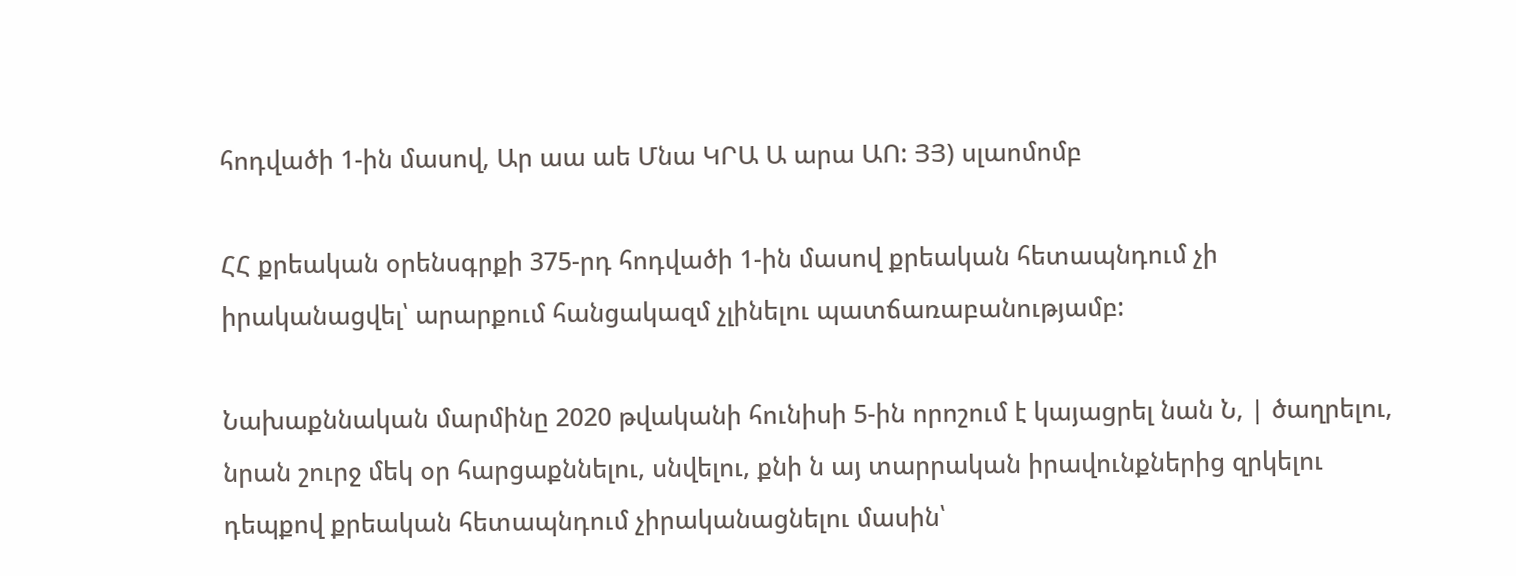հոդվածի 1-ին մասով, Ար աա աե Մնա ԿՐԱ Ա արա ԱՈ: ՅՅ) սլաոմոմբ

ՀՀ քրեական օրենսգրքի 375-րդ հոդվածի 1-ին մասով քրեական հետապնդում չի իրականացվել՝ արարքում հանցակազմ չլինելու պատճառաբանությամբ:

Նախաքննական մարմինը 2020 թվականի հունիսի 5-ին որոշում է կայացրել նան Ն, | ծաղրելու, նրան շուրջ մեկ օր հարցաքննելու, սնվելու, քնի ն այ տարրական իրավունքներից զրկելու դեպքով քրեական հետապնդում չիրականացնելու մասին՝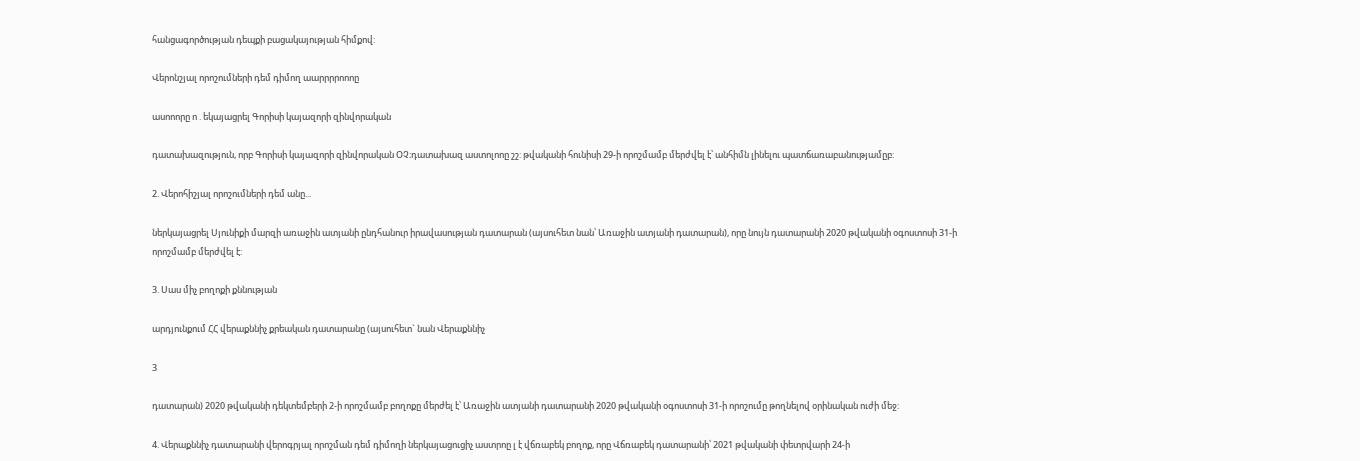հանցագործության դեպքի բացակայության հիմքով:

Վերոնշյալ որոշումների դեմ դիմող աարրրրոոոը

ասոոորը ո . եկայացրել Գորիսի կայազորի զինվորական

դատախազություն, որբ Գորիսի կայազորի զինվորական ՕՉ։դատախազ աստոլոոը շշ: թվականի հունիսի 29-ի որոշմամբ մերժվել է՝ անհիմն լինելու պատճառաբանությամըբ:

2. Վերոհիշյալ որոշումների դեմ անը...

ներկայացրել Սյունիքի մարզի առաջին ատյանի ընդհանուր իրավասության դատարան (այսուհետ նան՝ Առաջին ատյանի դատարան), որը նույն դատարանի 2020 թվականի օգոստոսի 31-ի որոշմամբ մերժվել է:

3. Սաս միչ բողոքի քննության

արդյունքում ՀՀ վերաքննիչ քրեական դատարանը (այսուհետ` նան Վերաքննիչ

3

դատարան) 2020 թվականի դեկտեմբերի 2-ի որոշմամբ բողոքը մերժել է՝ Առաջին ատյանի դատարանի 2020 թվականի օգոստոսի 31-ի որոշումը թողնելով օրինական ուժի մեջ:

4. Վերաքննիչ դատարանի վերոգրյալ որոշման դեմ դիմողի ներկայացուցիչ աստրոը լ է վճռաբեկ բողոք, որը Վճռաբեկ դատարանի՝ 2021 թվականի փետրվարի 24-ի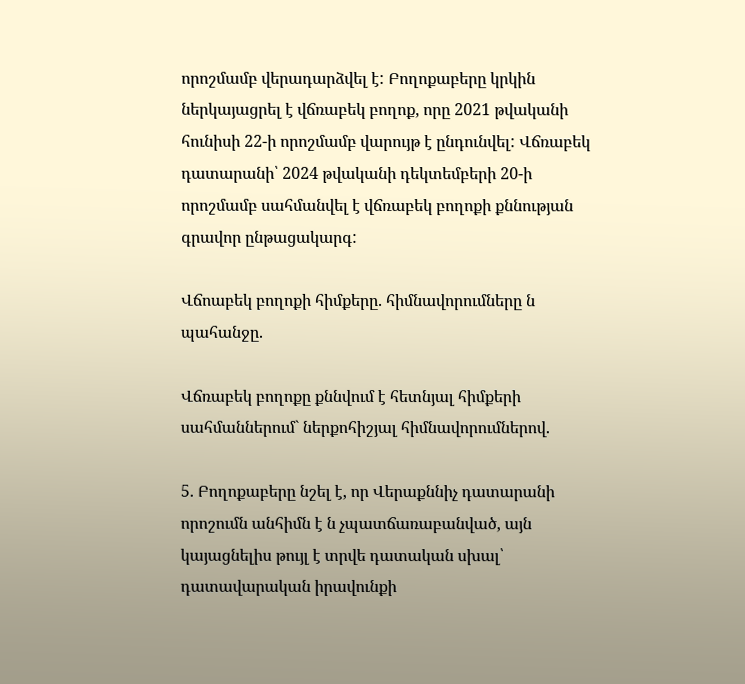որոշմամբ վերադարձվել է: Բողոքաբերը կրկին ներկայացրել է վճռաբեկ բողոք, որը 2021 թվականի հունիսի 22-ի որոշմամբ վարույթ է ընդունվել: Վճռաբեկ դատարանի՝ 2024 թվականի դեկտեմբերի 20-ի որոշմամբ սահմանվել է վճռաբեկ բողոքի քննության գրավոր ընթացակարգ:

Վճոաբեկ բողոքի հիմքերը. հիմնավորումները ն պահանջը.

Վճռաբեկ բողոքը քննվում է հետնյալ հիմքերի սահմաններում` ներքոհիշյալ հիմնավորումներով.

5. Բողոքաբերը նշել է, որ Վերաքննիչ դատարանի որոշումն անհիմն է ն չպատճառաբանված, այն կայացնելիս թույլ է տրվե դատական սխալ՝ դատավարական իրավունքի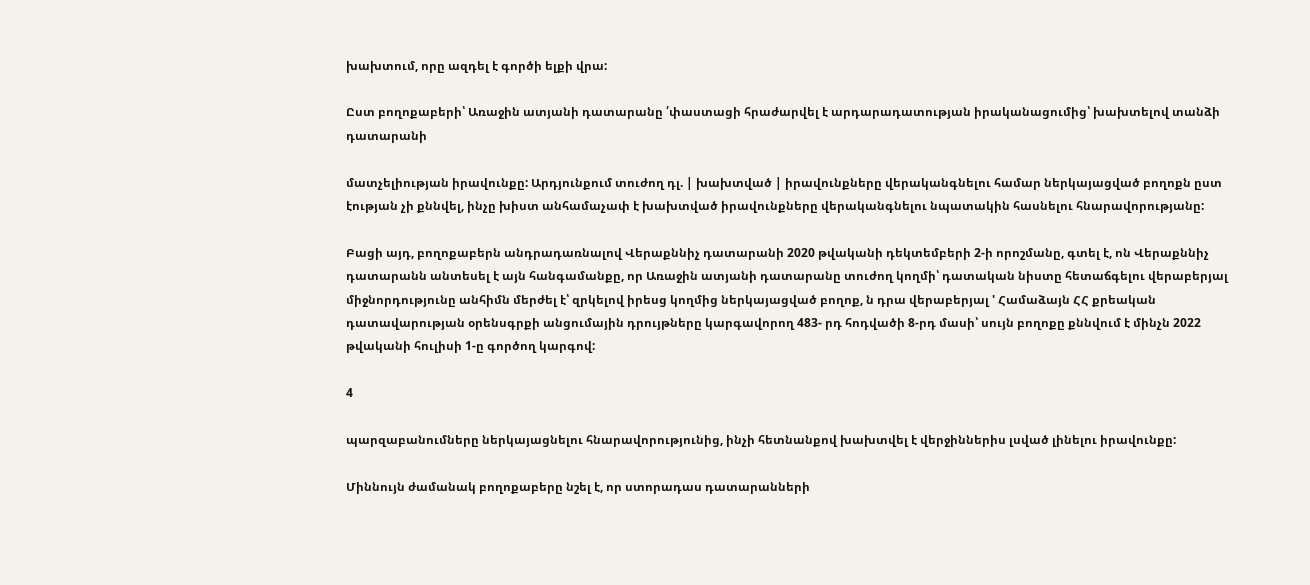խախտում, որը ազդել է գործի ելքի վրա:

Ըստ բողոքաբերի՝ Առաջին ատյանի դատարանը ՛փաստացի հրաժարվել է արդարադատության իրականացումից՝ խախտելով տանձի դատարանի

մատչելիության իրավունքը: Արդյունքում տուժող դլ. | խախտված | իրավունքները վերականգնելու համար ներկայացված բողոքն ըստ էության չի քննվել, ինչը խիստ անհամաչափ է խախտված իրավունքները վերականգնելու նպատակին հասնելու հնարավորությանը:

Բացի այդ, բողոքաբերն անդրադառնալով Վերաքննիչ դատարանի 2020 թվականի դեկտեմբերի 2-ի որոշմանը, գտել է, ոն Վերաքննիչ դատարանն անտեսել է այն հանգամանքը, որ Առաջին ատյանի դատարանը տուժող կողմի՝ դատական նիստը հետաճգելու վերաբերյալ միջնորդությունը անհիմն մերժել է՝ զրկելով իրեսց կողմից ներկայացված բողոք, ն դրա վերաբերյալ ' Համաձայն ՀՀ քրեական դատավարության օրենսգրքի անցումային դրույթները կարգավորող 483- րդ հոդվածի 8-րդ մասի՝ սույն բողոքը քննվում է մինչն 2022 թվականի հուլիսի 1-ը գործող կարգով:

4

պարզաբանումները ներկայացնելու հնարավորությունից, ինչի հետնանքով խախտվել է վերջիններիս լսված լինելու իրավունքը:

Միննույն ժամանակ բողոքաբերը նշել է, որ ստորադաս դատարանների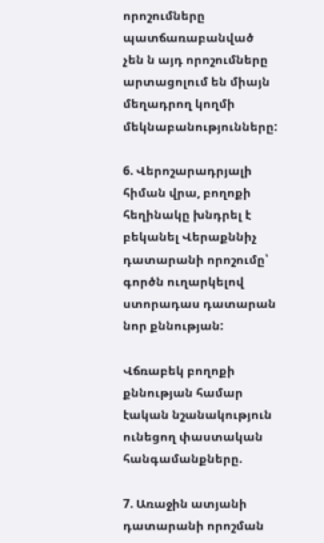որոշումները պատճառաբանված չեն ն այդ որոշումները արտացոլում են միայն մեղադրող կողմի մեկնաբանությունները:

6. Վերոշարադրյալի հիման վրա, բողոքի հեղինակը խնդրել է բեկանել Վերաքննիչ դատարանի որոշումը՝ գործն ուղարկելով ստորադաս դատարան նոր քննության:

Վճռաբեկ բողոքի քննության համար էական նշանակություն ունեցող փաստական հանգամանքները.

7. Առաջին ատյանի դատարանի որոշման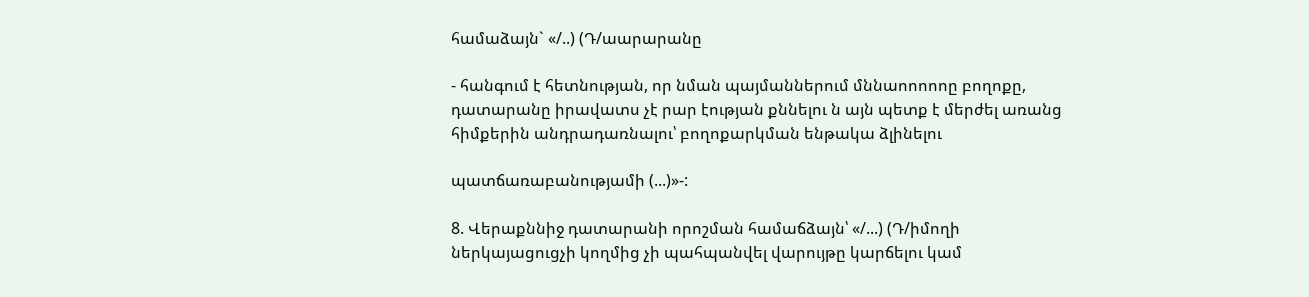համաձայն` «/..) (Դ/աարարանը

- հանգում է հետնության, որ նման պայմաններում մննաոոոոոը բողոքը, դատարանը իրավատս չէ րար էության քննելու ն այն պետք է մերժել առանց հիմքերին անդրադառնալու՝ բողոքարկման ենթակա ձլինելու

պատճառաբանությամի (...)»-:

8. Վերաքննիջ դատարանի որոշման համաճձայն՝ «/...) (Դ/իմողի ներկայացուցչի կողմից չի պահպանվել վարույթը կարճելու կամ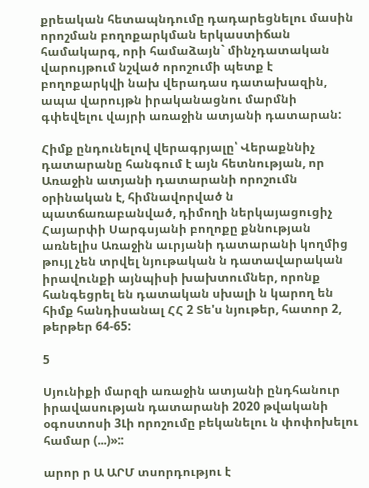քրեական հետապնդումը դադարեցնելու մասին որոշման բողոքարկման երկաստիճան համակարգ, որի համաձայն` մինչդատական վարույթում նշված որոշումի պետք է բողոքարկվի նախ վերադաս դատախազին, ապա վարույթն իրականացնու մարմնի գփեվելու վայրի առաջին ատյանի դատարան:

Հիմք ընդունելով վերագրյալը՝ Վերաքննիչ դատարանը հանգում է այն հետնության, որ Առաջին ատյանի դատարանի որոշումն օրինական է, հիմնավորված ն պատճառաբանված, դիմողի ներկայացուցիչ Հայարփի Սարգսյանի բողոքը քննության առնելիս Առաջին աւրյանի դատարանի կողմից թույլ չեն տրվել նյութական ն դատավարական իրավունքի այնպիսի խախտումներ, որոնք հանգեցրել են դատական սխալի ն կարող են հիմք հանդիսանալ ՀՀ 2 Տե'ս նյութեր, հատոր 2, թերթեր 64-65:

5

Սյունիքի մարզի առաջին ատյանի ընդհանուր իրավասության դատարանի 2020 թվականի օգոստոսի 3Լի որոշումը բեկանելու ն փոփոխելու համար (...)»::

արոր ր Ա ԱՐՄ տսորդությու է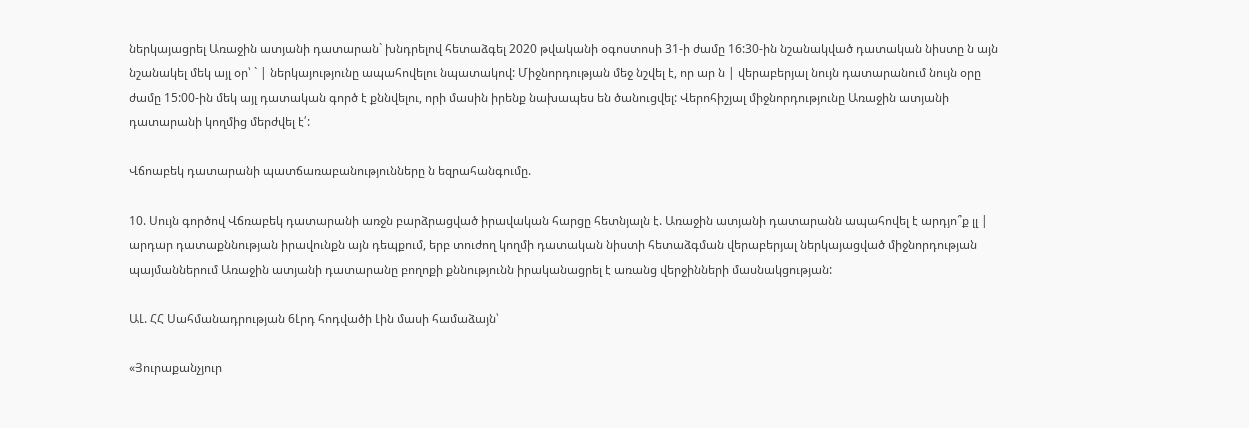ներկայացրել Առաջին ատյանի դատարան` խնդրելով հետաձգել 2020 թվականի օգոստոսի 31-ի ժամը 16:30-ին նշանակված դատական նիստը ն այն նշանակել մեկ այլ օր՝ ` | ներկայությունը ապահովելու նպատակով: Միջնորդության մեջ նշվել է, որ ար ն | վերաբերյալ նույն դատարանում նույն օրը ժամը 15:00-ին մեկ այլ դատական գործ է քննվելու, որի մասին իրենք նախապես են ծանուցվել: Վերոհիշյալ միջնորդությունը Առաջին ատյանի դատարանի կողմից մերժվել է՛:

Վճոաբեկ դատարանի պատճառաբանությունները ն եզրահանգումը.

10. Սույն գործով Վճռաբեկ դատարանի առջն բարձրացված իրավական հարցը հետնյալն է. Առաջին ատյանի դատարանն ապահովել է արդյո՞ք լլ | արդար դատաքննության իրավունքն այն դեպքում, երբ տուժող կողմի դատական նիստի հետաձգման վերաբերյալ ներկայացված միջնորդության պայմաններում Առաջին ատյանի դատարանը բողոքի քննությունն իրականացրել է առանց վերջինների մասնակցության:

ԱԼ. ՀՀ Սահմանադրության 6Լրդ հոդվածի Լին մասի համաձայն՝

«Յուրաքանչյուր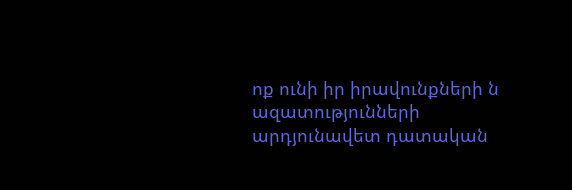ոք ունի իր իրավունքների ն ազատությունների արդյունավետ դատական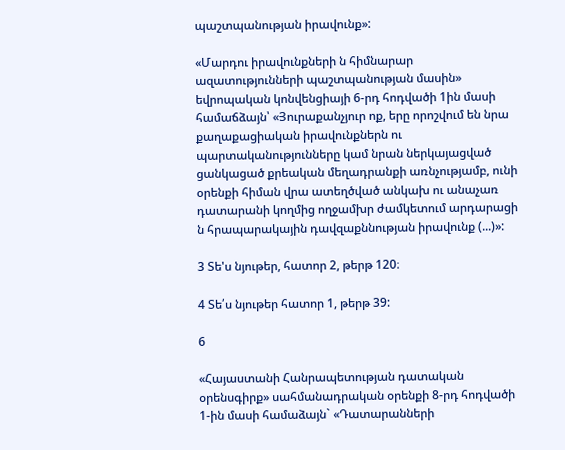պաշտպանության իրավունք»:

«Մարդու իրավունքների ն հիմնարար ազատությունների պաշտպանության մասին» եվրոպական կոնվենցիայի 6-րդ հոդվածի 1ին մասի համաճձայն՝ «Յուրաքանչյուր ոք, երը որոշվում են նրա քաղաքացիական իրավունքներն ու պարտականությունները կամ նրան ներկայացված ցանկացած քրեական մեղադրանքի առնչությամբ, ունի օրենքի հիման վրա ատեղծված անկախ ու անաչառ դատարանի կողմից ողջամխր ժամկետում արդարացի ն հրապարակային դավզաքննության իրավունք (...)»:

3 Տե'ս նյութեր, հատոր 2, թերթ 120։

4 Տե՛ս նյութեր հատոր 1, թերթ 39:

6

«Հայաստանի Հանրապետության դատական օրենսգիրք» սահմանադրական օրենքի 8-րդ հոդվածի 1-ին մասի համաձայն` «Դատարանների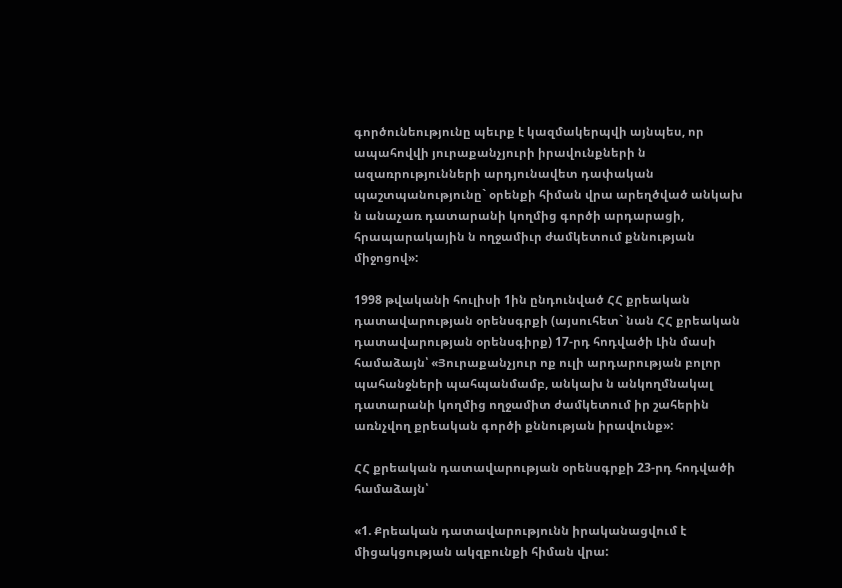գործունեությունը պեւրք է կազմակերպվի այնպես, որ ապահովվի յուրաքանչյուրի իրավունքների ն ազառրությունների արդյունավետ դափական պաշտպանությունը` օրենքի հիման վրա արեղծված անկախ ն անաչառ դատարանի կողմից գործի արդարացի, հրապարակային ն ողջամիւր ժամկետում քննության միջոցով»:

1998 թվականի հուլիսի 1ին ընդունված ՀՀ քրեական դատավարության օրենսգրքի (այսուհետ` նան ՀՀ քրեական դատավարության օրենսգիրք) 17-րդ հոդվածի Լին մասի համաձայն՝ «Յուրաքանչյուր ոք ուլի արդարության բոլոր պահանջների պահպանմամբ, անկախ ն անկողմնակալ դատարանի կողմից ողջամիտ ժամկետում իր շահերին առնչվող քրեական գործի քննության իրավունք»:

ՀՀ քրեական դատավարության օրենսգրքի 23-րդ հոդվածի համաձայն՝

«1. Քրեական դատավարությունն իրականացվում է միցակցության ակզբունքի հիման վրա: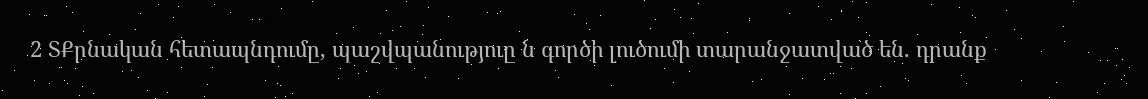2 ՏՔրնական հետապնդումը, պաշվպանություը ն գործի լուծումի տարանջատված են. դրանք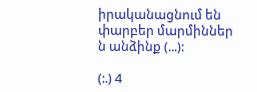իրականացնում են փարբեր մարմիններ ն անձինք (...):

(:.) 4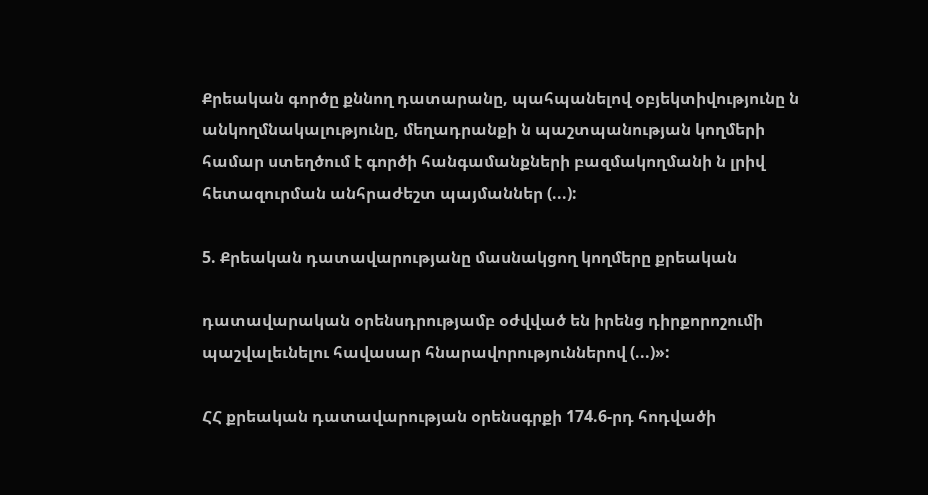Քրեական գործը քննող դատարանը, պահպանելով օբյեկտիվությունը ն անկողմնակալությունը, մեղադրանքի ն պաշտպանության կողմերի համար ստեղծում է գործի հանգամանքների բազմակողմանի ն լրիվ հետազուրման անհրաժեշտ պայմաններ (...):

5. Քրեական դատավարությանը մասնակցող կողմերը քրեական

դատավարական օրենսդրությամբ օժվված են իրենց դիրքորոշումի պաշվալեւնելու հավասար հնարավորություններով (...)»:

ՀՀ քրեական դատավարության օրենսգրքի 174.6-րդ հոդվածի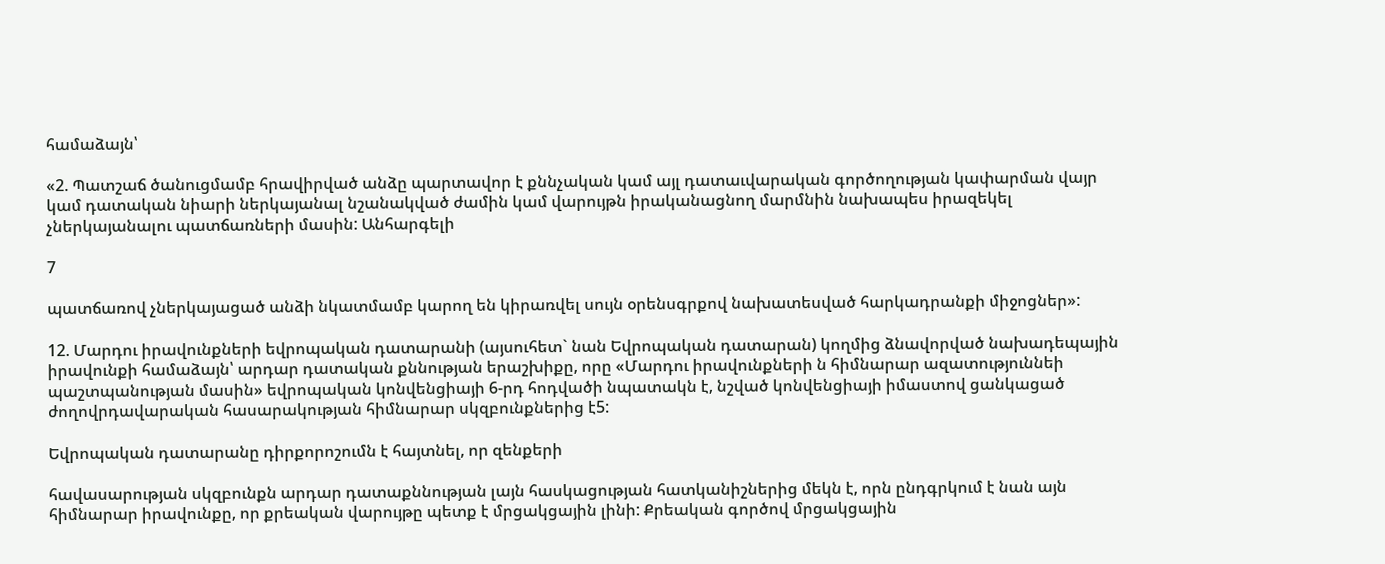համաձայն՝

«2. Պատշաճ ծանուցմամբ հրավիրված անձը պարտավոր է քննչական կամ այլ դատաւվարական գործողության կափարման վայր կամ դատական նիարի ներկայանալ նշանակված ժամին կամ վարույթն իրականացնող մարմնին նախապես իրազեկել չներկայանալու պատճառների մասին: Անհարգելի

7

պատճառով չներկայացած անձի նկատմամբ կարող են կիրառվել սույն օրենսգրքով նախատեսված հարկադրանքի միջոցներ»:

12. Մարդու իրավունքների եվրոպական դատարանի (այսուհետ` նան Եվրոպական դատարան) կողմից ձնավորված նախադեպային իրավունքի համաձայն՝ արդար դատական քննության երաշխիքը, որը «Մարդու իրավունքների ն հիմնարար ազատություննեի պաշտպանության մասին» եվրոպական կոնվենցիայի 6-րդ հոդվածի նպատակն է, նշված կոնվենցիայի իմաստով ցանկացած ժողովրդավարական հասարակության հիմնարար սկզբունքներից է5:

Եվրոպական դատարանը դիրքորոշումն է հայտնել, որ զենքերի

հավասարության սկզբունքն արդար դատաքննության լայն հասկացության հատկանիշներից մեկն է, որն ընդգրկում է նան այն հիմնարար իրավունքը, որ քրեական վարույթը պետք է մրցակցային լինի: Քրեական գործով մրցակցային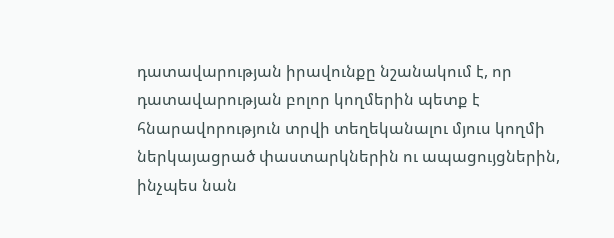դատավարության իրավունքը նշանակում է, որ դատավարության բոլոր կողմերին պետք է հնարավորություն տրվի տեղեկանալու մյուս կողմի ներկայացրած փաստարկներին ու ապացույցներին, ինչպես նան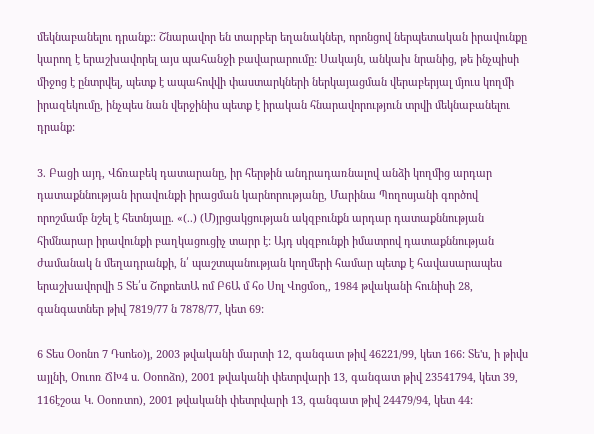մեկնաբանելու դրանք:։ Շնարավոր են տարբեր եղանակներ, որոնցով ներպետական իրավունքը կարող է երաշխավորել այս պահանջի բավարարումը: Սակայն, անկախ նրանից, թե ինչպիսի միջոց է ընտրվել, պետք է ապահովվի փաստարկների ներկայացման վերաբերյալ մյուս կողմի իրազեկումը, ինչպես նան վերջինիս պետք է իրական հնարավորություն տրվի մեկնաբանելու դրանք:

3. Բացի այդ, Վճռաբեկ դատարանը, իր հերթին անդրադառնալով անձի կողմից արդար դատաքննության իրավունքի իրացման կարնորությանը, Մարինա Պողոսյանի գործով որոշմամբ նշել է հետնյալը. «(..) (Մ)յրցակցության ակզբունքն արդար դատաքննության հիմնարար իրավունքի բաղկացուցիչ տարր է: Այդ սկզբունքի իմատրով դատաքննության ժամանակ ն մեղադրանքի, ն՛ պաշտպանության կողմերի համար պետք է հավասարապես երաշխավորվի 5 Տե՛ս ՇոքոետԱ ոմ Բ6Ա մ հօ Սոլ Վոցմօո,, 1984 թվականի հունիսի 28, գանգատներ թիվ 7819/77 ն 7878/77, կետ 69:

6 Տես Օօոնո 7 Դսոեօ)յ, 2003 թվականի մարտի 12, գանգատ թիվ 46221/99, կետ 166: Տե'ս, ի թիվս այլնի, Օուոռ ՃԽ4 ս. Օօոոձո), 2001 թվականի փետրվարի 13, գանգատ թիվ 23541794, կետ 39, 116էշօա Կ. Օօոռտո), 2001 թվականի փետրվարի 13, գանգատ թիվ 24479/94, կետ 44: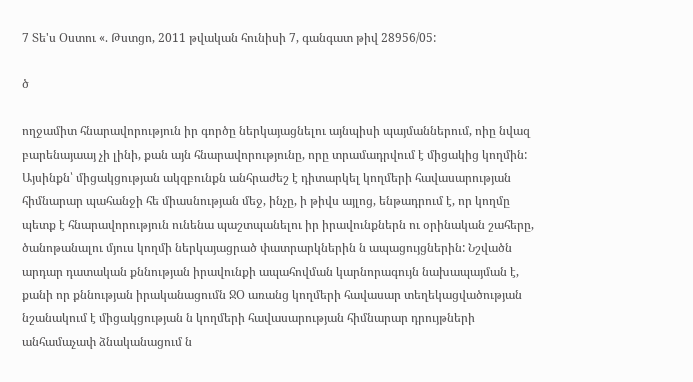7 Տե'ս Օստու «. Թստցո, 2011 թվական հունիսի 7, գանգատ թիվ 28956/05:

ծ

ողջամիտ հնարավորություն իր գործը ներկայացնելու այնպիսի պայմաններում, ոիը նվազ բարենայաայ չի լինի, քան այն հնարավորությունը, որը տրամադրվում է միցակից կողմին: Այսինքն՝ միցակցության ակզբունքն անհրաժեշ է դիտարկել կողմերի հավասարության հիմնարար պահանջի հե միասնության մեջ, ինչը, ի թիվս այլոց, ենթադրում է, որ կողմը պետք է հնարավորություն ունենա պաշտպանելու իր իրավունքներն ու օրինական շահերը, ծանոթանալու մյուս կողմի ներկայացրած փատրարկներին ն ապացույցներին: Նշվածն արդար դատական քննության իրավունքի ապահովման կարնորագույն նախապայման է, քանի որ քննության իրականացումն ՋՕ առանց կողմերի հավասար տեղեկացվածության նշանակում է միցակցության ն կողմերի հավասարության հիմնարար դրույթների անհամաչափ ձնականացում ն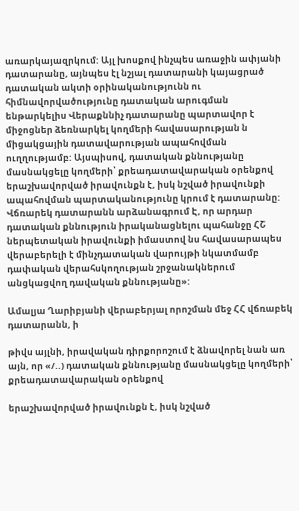առարկայազրկում: Այլ խոսքով ինչպես առաջին ափյանի դատարանը, այնպես էլ նշյալ դատարանի կայացրած դատական ակտի օրինականությունն ու հիմնավորվածությունը դատական արուգման ենթարկելիս Վերաքննիչ դատարանը պարտավոր է միջոցներ ձեռնարկել կողմերի հավասարության ն միցակցային դատավարության ապահովման ուղղությամբ: Այսպիսով, դատական քննությանը մասնակցելը կողմերի՝ քրեադատավարական օրենքով երաշխավորված իրավունքն է, իսկ նշված իրավունքի ապահովման պարտականությունը կրում է դատարանը: Վճռարեկ դատարանն արձանագրում Է, որ արդար դատական քննություն իրականացնելու պահանջը ՀՇ ներպետական իրավունքի իմաստով նս հավասարապես վերաբերելի է մինչդատական վարույթի նկատմամբ դափական վերահսկողության շրջանակներում անցկացվող դավական քննությանը»:

Ամալյա Ղարիբյանի վերաբերյալ որոշման մեջ ՀՀ վճռաբեկ դատարանն, ի

թիվս այլնի, իրավական դիրքորոշում է ձնավորել նան առ այն, որ «/..) դատական քննությանը մասնակցելը կողմերի՝ քրեադատավարական օրենքով

երաշխավորված իրավունքն է, իսկ նշված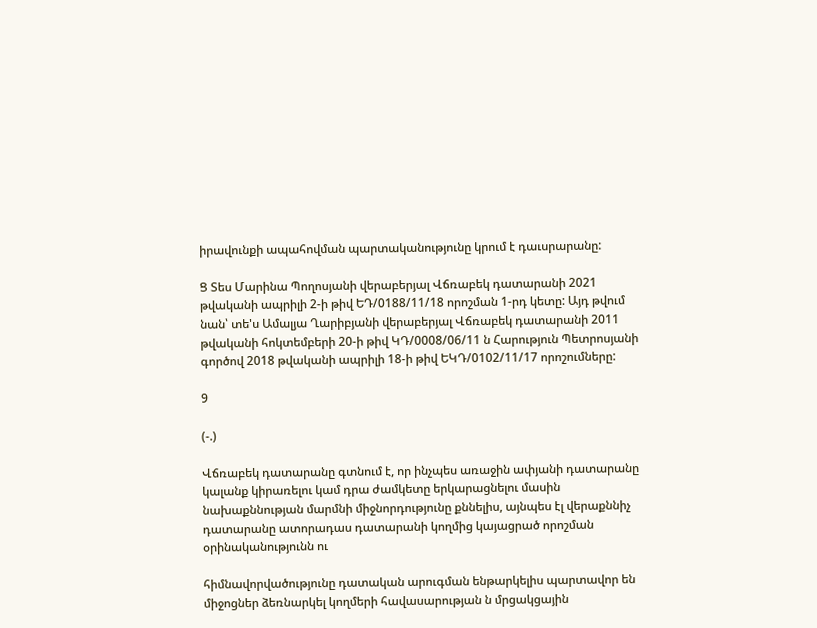իրավունքի ապահովման պարտականությունը կրում է դաւսրարանը:

Ց Տես Մարինա Պողոսյանի վերաբերյալ Վճռաբեկ դատարանի 2021 թվականի ապրիլի 2-ի թիվ ԵԴ/0188/11/18 որոշման 1-րդ կետը: Այդ թվում նան՝ տե'ս Ամալյա Ղարիբյանի վերաբերյալ Վճռաբեկ դատարանի 2011 թվականի հոկտեմբերի 20-ի թիվ ԿԴ/0008/06/11 ն Հարություն Պետրոսյանի գործով 2018 թվականի ապրիլի 18-ի թիվ ԵԿԴ/0102/11/17 որոշումները:

9

(-.)

Վճռաբեկ դատարանը գտնում է, որ ինչպես առաջին ափյանի դատարանը կալանք կիրառելու կամ դրա ժամկետը երկարացնելու մասին նախաքննության մարմնի միջնորդությունը քննելիս, այնպես էլ վերաքննիչ դատարանը ատորադաս դատարանի կողմից կայացրած որոշման օրինականությունն ու

հիմնավորվածությունը դատական արուգման ենթարկելիս պարտավոր են միջոցներ ձեռնարկել կողմերի հավասարության ն մրցակցային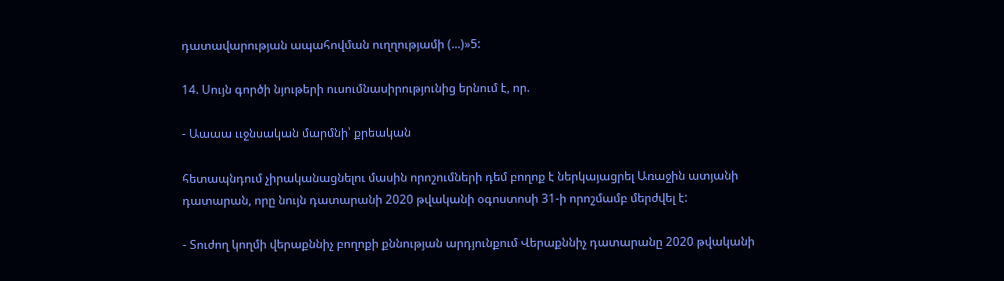դատավարության ապահովման ուղղությամի (...)»5:

14. Սույն գործի նյութերի ուսումնասիրությունից երնում է, որ.

- Աաաա ււջնսական մարմնի՝ քրեական

հետապնդում չիրականացնելու մասին որոշումների դեմ բողոք է ներկայացրել Առաջին ատյանի դատարան, որը նույն դատարանի 2020 թվականի օգոստոսի 31-ի որոշմամբ մերժվել է:

- Տուժող կողմի վերաքննիչ բողոքի քննության արդյունքում Վերաքննիչ դատարանը 2020 թվականի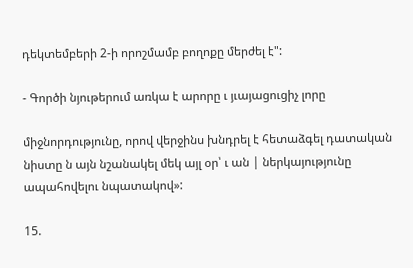դեկտեմբերի 2-ի որոշմամբ բողոքը մերժել է":

- Գործի նյութերում առկա է արորը ւ յւայացուցիչ լորը

միջնորդությունը, որով վերջինս խնդրել է հետաձգել դատական նիստը ն այն նշանակել մեկ այլ օր՝ ւ ան | ներկայությունը ապահովելու նպատակով»:

15.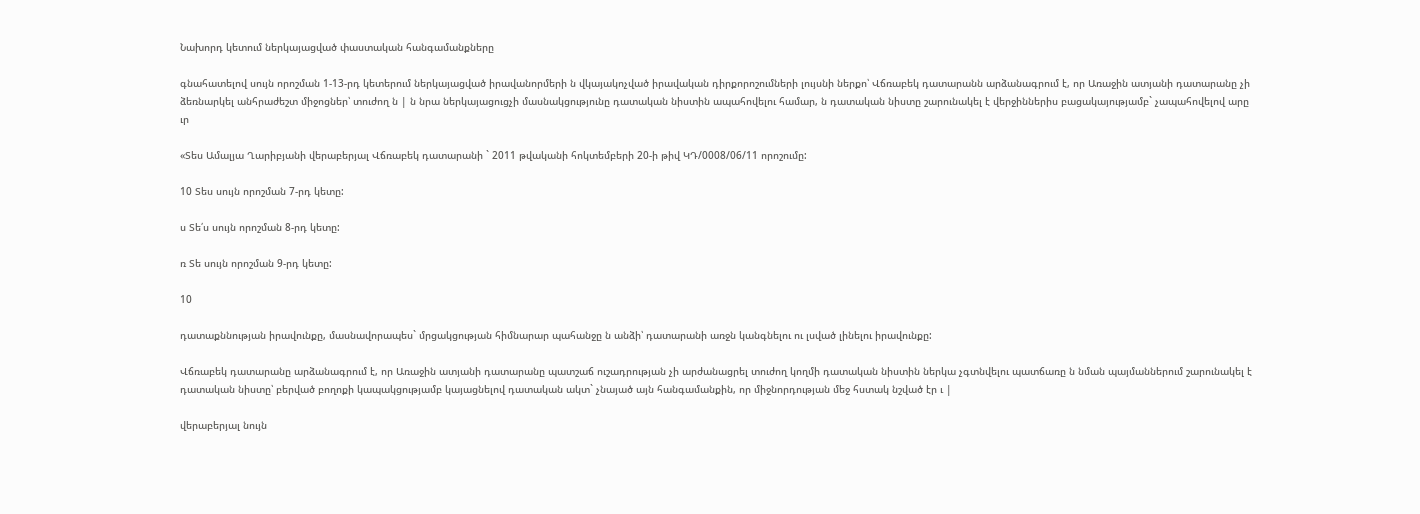Նախորդ կետում ներկայացված փաստական հանգամանքները

գնահատելով սույն որոշման 1-13-րդ կետերում ներկայացված իրավանորմերի ն վկայակոչված իրավական դիրքորոշումների լույսնի ներքո՝ Վճռաբեկ դատարանն արձանագրում է, որ Առաջին ատյանի դատարանը չի ձեռնարկել անհրաժեշտ միջոցներ՝ տուժող ն | ն նրա ներկայացուցչի մասնակցությունը դատական նիստին ապահովելու համար, ն դատական նիստը շարունակել է վերջիններիս բացակայությամբ` չապահովելով արը ւր

«Տես Ամալյա Ղարիբյանի վերաբերյալ Վճռաբեկ դատարանի ` 2011 թվականի հոկտեմբերի 20-ի թիվ ԿԴ/0008/06/11 որոշումը:

10 Տես սույն որոշման 7-րդ կետը:

ս Տե՛ս սույն որոշման 8-րդ կետը:

ռ Տե սույն որոշման 9-րդ կետը:

10

դատաքննության իրավունքը, մասնավորապես` մրցակցության հիմնարար պահանջը ն անձի՝ դատարանի առջն կանգնելու ու լսված լինելու իրավունքը:

Վճռաբեկ դատարանը արձանագրում է, որ Առաջին ատյանի դատարանը պատշաճ ուշադրության չի արժանացրել տուժող կողմի դատական նիստին ներկա չգտնվելու պատճառը ն նման պայմաններում շարունակել է դատական նիստը՝ բերված բողոքի կապակցությամբ կայացնելով դատական ակտ` չնայած այն հանգամանքին, որ միջնորդության մեջ հստակ նշված էր ւ |

վերաբերյալ նույն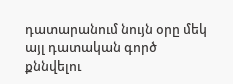դատարանում նույն օրը մեկ այլ դատական գործ քննվելու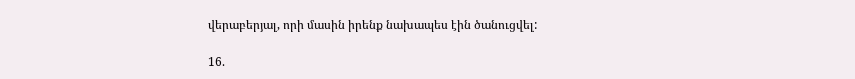վերաբերյալ, որի մասին իրենք նախապես էին ծանուցվել:

16.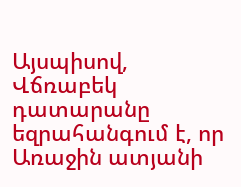Այսպիսով, Վճռաբեկ դատարանը եզրահանգում է, որ Առաջին ատյանի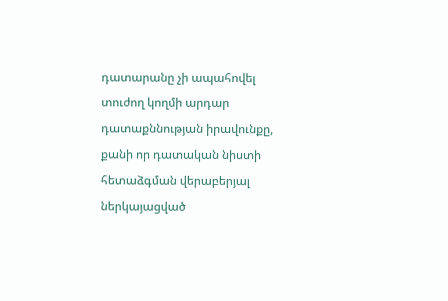դատարանը չի ապահովել տուժող կողմի արդար դատաքննության իրավունքը, քանի որ դատական նիստի հետաձգման վերաբերյալ ներկայացված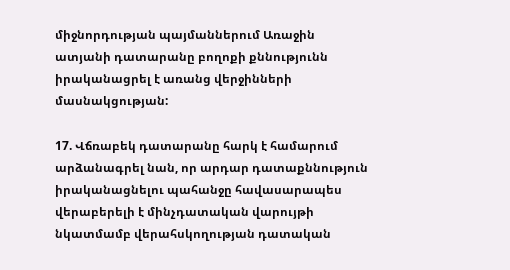միջնորդության պայմաններում Առաջին ատյանի դատարանը բողոքի քննությունն իրականացրել է առանց վերջինների մասնակցության:

17. Վճռաբեկ դատարանը հարկ է համարում արձանագրել նան, որ արդար դատաքննություն իրականացնելու պահանջը հավասարապես վերաբերելի է մինչդատական վարույթի նկատմամբ վերահսկողության դատական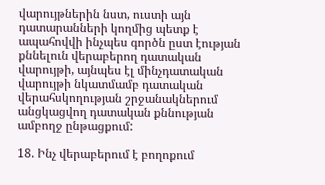վարույթներին նստ, ուստի այն դատարանների կողմից պետք է ապահովվի ինչպես գործն ըստ էության քննելուն վերաբերող դատական վարույթի, այնպես էլ մինչդատական վարույթի նկատմամբ դատական վերահսկողության շրջանակներում անցկացվող դատական քննության ամբողջ ընթացքում:

18. Ինչ վերաբերում է բողոքում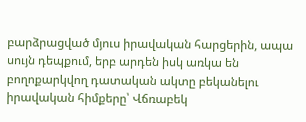բարձրացված մյուս իրավական հարցերին, ապա սույն դեպքում, երբ արդեն իսկ առկա են բողոքարկվող դատական ակտը բեկանելու իրավական հիմքերը՝ Վճռաբեկ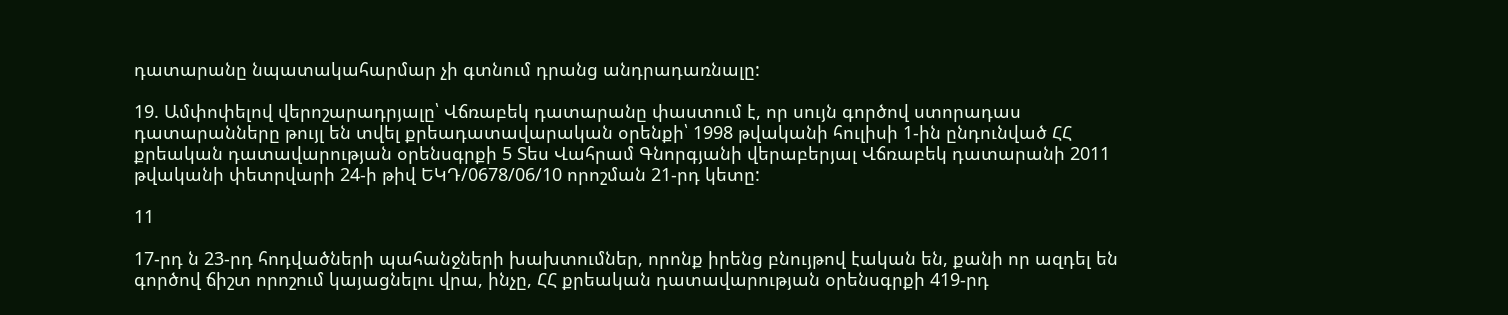դատարանը նպատակահարմար չի գտնում դրանց անդրադառնալը:

19. Ամփոփելով վերոշարադրյալը՝ Վճռաբեկ դատարանը փաստում է, որ սույն գործով ստորադաս դատարանները թույլ են տվել քրեադատավարական օրենքի՝ 1998 թվականի հուլիսի 1-ին ընդունված ՀՀ քրեական դատավարության օրենսգրքի 5 Տես Վահրամ Գնորգյանի վերաբերյալ Վճռաբեկ դատարանի 2011 թվականի փետրվարի 24-ի թիվ ԵԿԴ/0678/06/10 որոշման 21-րդ կետը:

11

17-րդ ն 23-րդ հոդվածների պահանջների խախտումներ, որոնք իրենց բնույթով էական են, քանի որ ազդել են գործով ճիշտ որոշում կայացնելու վրա, ինչը, ՀՀ քրեական դատավարության օրենսգրքի 419-րդ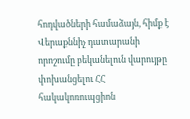հոդվածների համաձայն, հիմք է Վերաքննիչ դատարանի որոշումը բեկանելուն վարույթը փոխանցելու ՀՀ հակակոռուպցիոն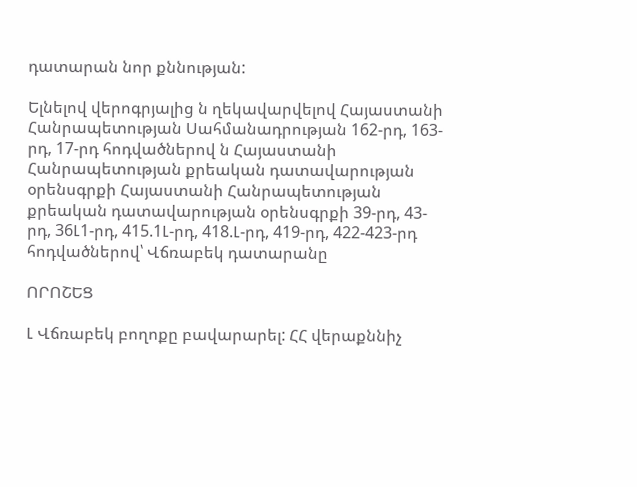դատարան նոր քննության:

Ելնելով վերոգրյալից ն ղեկավարվելով Հայաստանի Հանրապետության Սահմանադրության 162-րդ, 163-րդ, 17-րդ հոդվածներով ն Հայաստանի Հանրապետության քրեական դատավարության օրենսգրքի Հայաստանի Հանրապետության քրեական դատավարության օրենսգրքի 39-րդ, 43-րդ, 36Լ1-րդ, 415.1Լ-րդ, 418.Լ-րդ, 419-րդ, 422-423-րդ հոդվածներով՝ Վճռաբեկ դատարանը

ՈՐՈՇԵՑ

Լ Վճռաբեկ բողոքը բավարարել: ՀՀ վերաքննիչ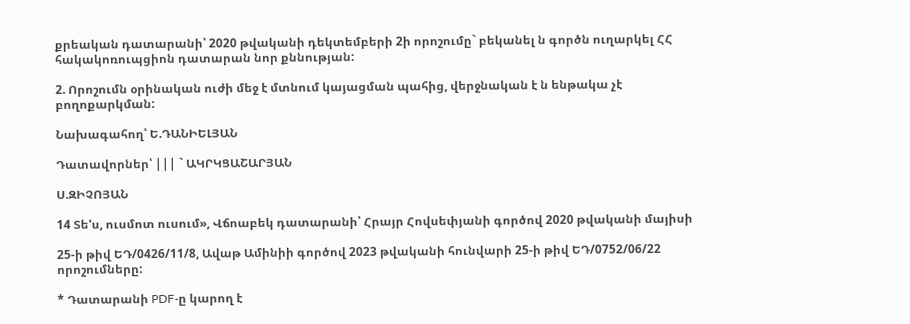քրեական դատարանի՝ 2020 թվականի դեկտեմբերի 2ի որոշումը` բեկանել ն գործն ուղարկել ՀՀ հակակոռուպցիոն դատարան նոր քննության:

2. Որոշումն օրինական ուժի մեջ է մտնում կայացման պահից, վերջնական է ն ենթակա չէ բողոքարկման:

Նախագահող՝ Ե.ԴԱՆԻԵԼՅԱՆ

Դատավորներ՝ ||| ` ԱԿՐԿՑԱՇԱՐՅԱՆ

Ս.ԶԻՉՈՅԱՆ

14 Տե'ս, ուսմոտ ուսում», Վճոաբեկ դատարանի՝ Հրայր Հովսեփյանի գործով 2020 թվականի մայիսի

25-ի թիվ ԵԴ/0426/11/8, Ավաթ Ամինիի գործով 2023 թվականի հունվարի 25-ի թիվ ԵԴ/0752/06/22 որոշումները:

* Դատարանի PDF-ը կարող է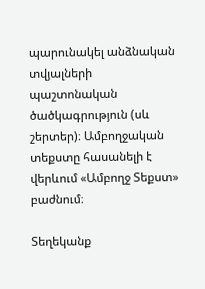պարունակել անձնական տվյալների պաշտոնական ծածկագրություն (սև շերտեր)։ Ամբողջական տեքստը հասանելի է վերևում «Ամբողջ Տեքստ» բաժնում։

Տեղեկանք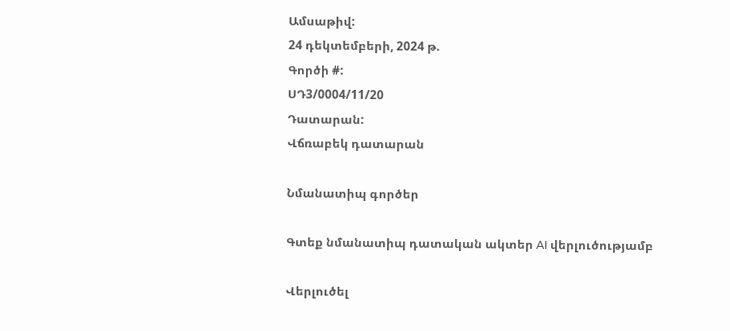Ամսաթիվ:
24 դեկտեմբերի, 2024 թ.
Գործի #:
ՍԴ3/0004/11/20
Դատարան:
Վճռաբեկ դատարան

Նմանատիպ գործեր

Գտեք նմանատիպ դատական ակտեր AI վերլուծությամբ

Վերլուծել